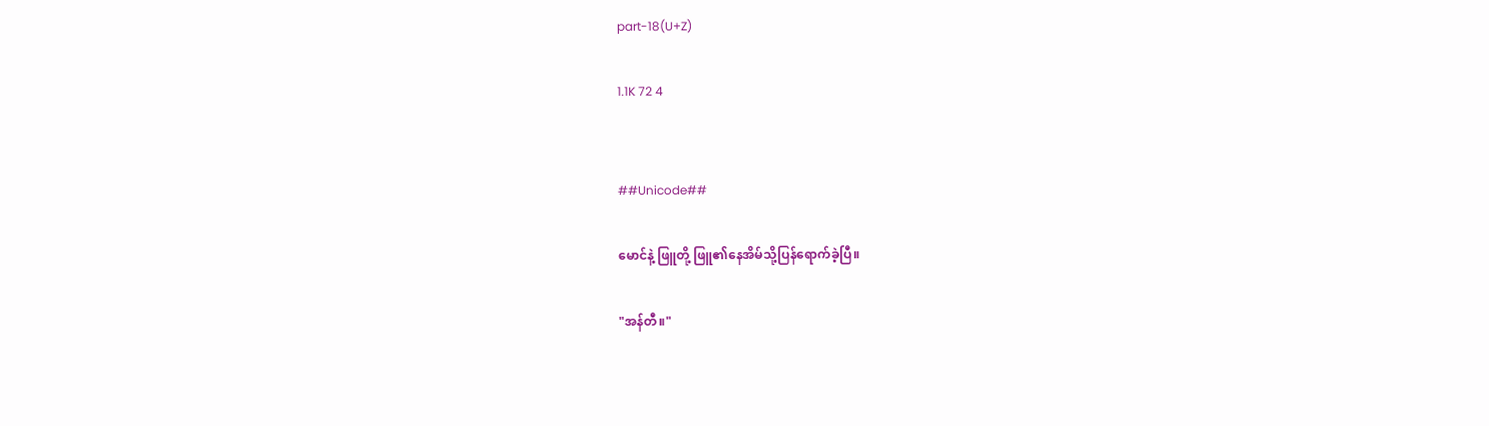part-18(U+Z)

1.1K 72 4


##Unicode##

မောင်နဲ့ ဖြူတို့ ဖြူ၏နေအိမ်သို့ပြန်ရောက်ခဲ့ပြီ။

"အန်တီ။"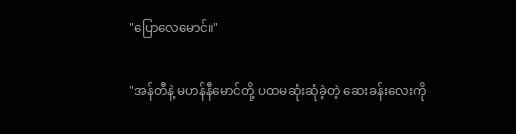"ပြောလေမောင်။"

"အန်တီနဲ့ မဟန်နီမောင်တို့ ပထမဆုံးဆုံခဲ့တဲ့ ဆေးခန်းလေးကို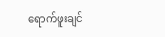ရောက်ဖူးချင်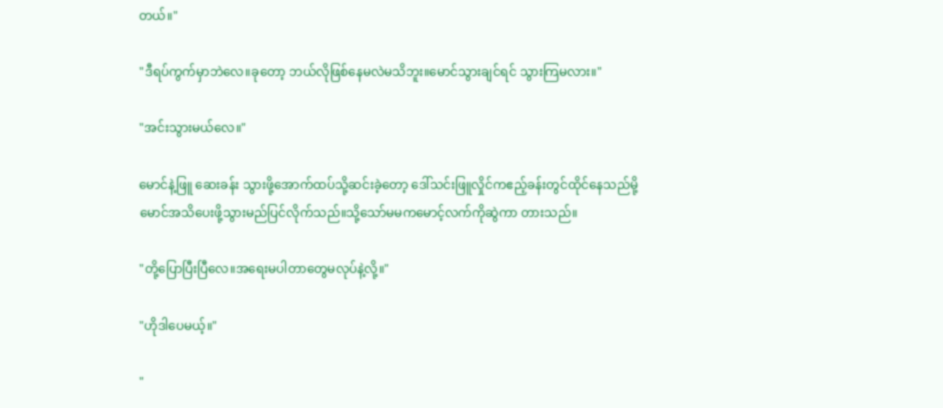တယ်။"

"ဒီရပ်ကွက်မှာဘဲလေ။ခုတော့ ဘယ်လိုဖြစ်နေမလဲမသိဘူး။မောင်သွားချင်ရင် သွားကြမလား။"

"အင်းသွားမယ်လေ။"

မောင်နဲ့ဖြူ ဆေးခန်း သွားဖို့အောက်ထပ်သို့ဆင်းခဲ့တော့ ဒေါ်သင်းဖြူလှိုင်ကဧည့်ခန်းတွင်ထိုင်နေသည်မို့မောင်အသိပေးဖို့သွားမည်ပြင်လိုက်သည်။သို့သော်မမကမောင့်လက်ကိုဆွဲကာ တားသည်။

"တို့ပြောပြီးပြီလေ။အရေးမပါတာတွေမလုပ်နဲ့လို့။"

"ဟိုဒါပေမယ့်။"

"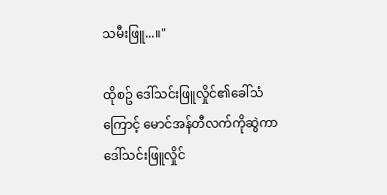သမီးဖြူ...။"

ထိုစဥ် ဒေါ်သင်းဖြူလှိုင်၏ခေါ်သံကြောင့် မောင်အန်တီလက်ကိုဆွဲကာ ဒေါ်သင်းဖြူလှိုင်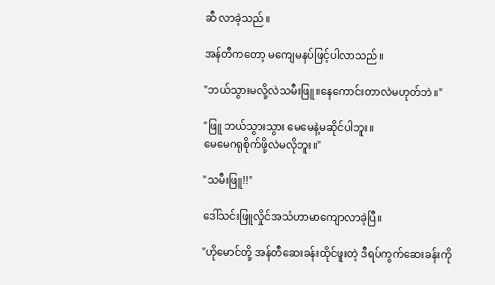ဆီ လာခဲ့သည်။

အန်တီကတော့ မကျေမနပ်ဖြင့်ပါလာသည်။

"ဘယ်သွားမလို့လဲသမီးဖြူ။နေကောင်းတာလဲမဟုတ်ဘဲ။"

"ဖြူ ဘယ်သွားသွား မေမေနဲ့မဆိုင်ပါဘူး။
မေမေဂရုစိုက်ဖို့လဲမလိုဘူး။"

"သမီးဖြူ!!"

ဒေါ်သင်းဖြူလှိုင်အသံဟာမာကျောလာခဲ့ပြီ။

"ဟိုမောင်တို့ အန်တီဆေးခန်းထိုင်ဖူးတဲ့ ဒီရပ်ကွက်ဆေးခန်းကို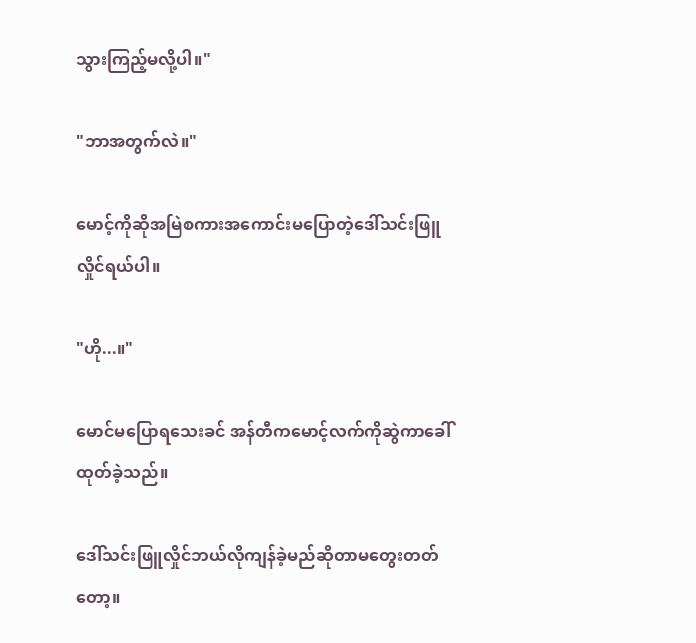သွားကြည့်မလို့ပါ။"

"ဘာအတွက်လဲ။"

မောင့်ကိုဆိုအမြဲစကားအကောင်းမပြောတဲ့ဒေါ်သင်းဖြူလှိုင်ရယ်ပါ။

"ဟို...။"

မောင်မပြောရသေးခင် အန်တီကမောင့်လက်ကိုဆွဲကာခေါ်ထုတ်ခဲ့သည်။

ဒေါ်သင်းဖြူလှိုင်ဘယ်လိုကျန်ခဲ့မည်ဆိုတာမတွေးတတ်တော့။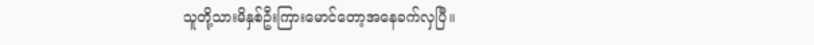သူတို့သားမိနှစ်ဦးကြားမောင်တော့အနေခက်လှပြီ။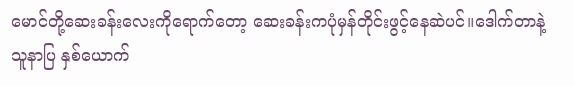မောင်တို့ဆေးခန်းလေးကိုရောက်တော့ ဆေးခန်းကပုံမှန်တိုင်းဖွင့်နေဆဲပင်။ဒေါက်တာနဲ့ သူနာပြ နှစ်ယောက်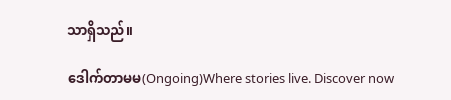သာရှိသည်။

ဒေါက်တာမမ(Ongoing)Where stories live. Discover now